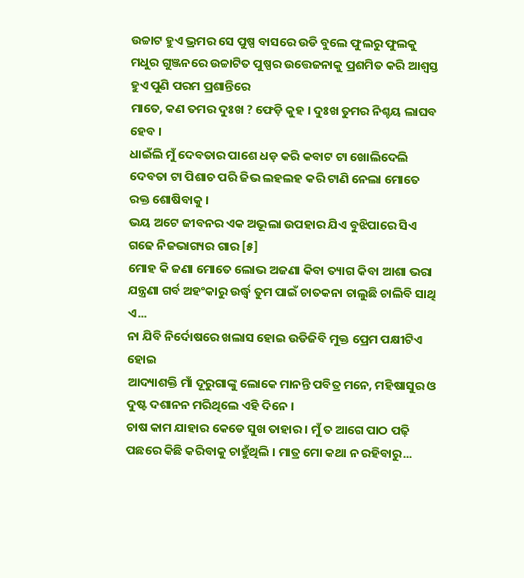ଉଚ୍ଚାଟ ହୁଏ ଭ୍ରମର ସେ ପୁଷ୍ପ ବାସରେ ଉଡି ବୁଲେ ଫୁଲରୁ ଫୁଲକୁ ମଧୁର ଗୁଞ୍ଜନରେ ଉଚ୍ଚାଟିତ ପୁଷ୍ପର ଉତ୍ତେଜନାକୁ ପ୍ରଶମିତ କରି ଆଶ୍ୱସ୍ତ ହୁଏ ପୁଣି ପରମ ପ୍ରଶାନ୍ତିରେ
ମାତେ, କଣ ତମର ଦୁଃଖ ? ଫେଡ଼ି କୁହ । ଦୁଃଖ ତୁମର ନିଶ୍ଚୟ ଲାଘବ ହେବ ।
ଧାଇଁଲି ମୁଁ ଦେବତାର ପାଶେ ଧଡ଼ କରି କବାଟ ଟା ଖୋଲିଦେଲି ଦେବତା ଟା ପିଶାଚ ପରି ଜିଭ ଲହଲହ କରି ଟାଣି ନେଲା ମୋତେ ରକ୍ତ ଶୋଷିବାକୁ ।
ଭୟ ଅଟେ ଜୀବନର ଏକ ଅଭୂଲା ଉପହାର ଯିଏ ବୁଝିପାରେ ସିଏ ଗଢେ ନିଜଭାଗ୍ୟର ଗାର [୫]
ମୋହ କି ଜଣା ମୋତେ ଲୋଭ ଅଜଣା କିବା ତ୍ୟାଗ କିବା ଆଶା ଭରା ଯନ୍ତ୍ରଣା ଗର୍ବ ଅହଂକାରୁ ଉର୍ଦ୍ଧ୍ଵ ତୁମ ପାଇଁ ଚାତକନା ଚାଲୁଛି ଚାଲିବି ସାଥି ଏ...
ନା ଯିବି ନିର୍ଦୋଷରେ ଖଲାସ ହୋଇ ଉଡିଜିବି ମୁକ୍ତ ପ୍ରେମ ପକ୍ଷୀଟିଏ ହୋଇ
ଆଦ୍ୟାଶକ୍ତି ମାଁ ଦୂରୁଗାଙ୍କୁ ଲୋକେ ମାନନ୍ତି ପବିତ୍ର ମନେ, ମହିଷାସୁର ଓ ଦୁଷ୍ଟ ଦଶାନନ ମରିଥିଲେ ଏହି ଦିନେ ।
ଚାଷ କାମ ଯାହାର କେଡେ ସୁଖ ତାହାର । ମୁଁ ତ ଆଗେ ପାଠ ପଢ଼ି ପଛରେ କିଛି କରିବାକୁ ଚାହୁଁଥିଲି । ମାତ୍ର ମୋ କଥା ନ ରହିବାରୁ...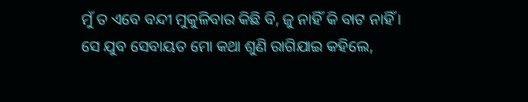ମୁଁ ତ ଏବେ ବନ୍ଦୀ ମୁକୁଳିବାର କିଛି ବି, ଜୁ ନାହିଁ କି ବାଟ ନାହିଁ ।
ସେ ଯୁବ ସେବାୟତ ମୋ କଥା ଶୁଣି ରାଗିଯାଇ କହିଲେ,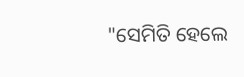"ସେମିତି ହେଲେ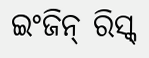ଇଂଜିନ୍ ରିସ୍କ୍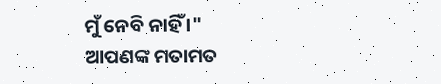ମୁଁ ନେବି ନାହିଁ ।"
ଆପଣଙ୍କ ମତାମତ